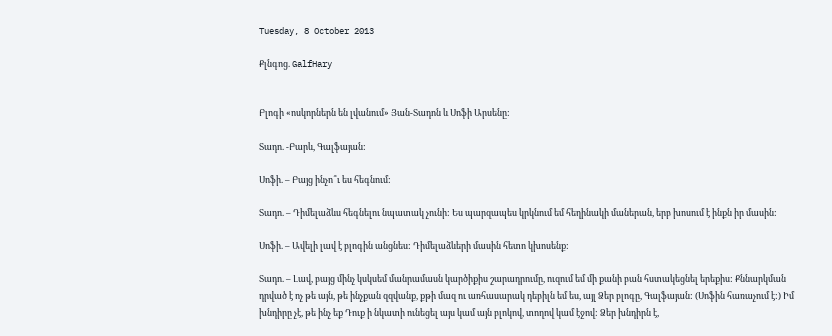Tuesday, 8 October 2013

Քլնգոց. GalfHary


Բլոգի «ոսկորներն են լվանում» Յան-Տադոն և Սոֆի Արսենը:

Տադո. -Բարև, Գալֆայան:

Սոֆի. – Բայց ինչո՞ւ ես հեգնում:

Տադո. – Դիմելաձևս հեգնելու նպատակ չունի: Ես պարզապես կրկնում եմ հեղինակի մաներան, երբ խոսում է ինքն իր մասին:

Սոֆի. – Ավելի լավ է բլոգին անցնես: Դիմելաձևերի մասին հետո կխոսենք:

Տադո. – Լավ, բայց մինչ կսկսեմ մանրամասն կարծիքիս շարադրումը, ուզում եմ մի քանի բան հստակեցնել երեքիս: Քննարկման դրված է ոչ թե այն, թե ինչքան զզվանք, քթի մազ ու առհասարակ դեբիլն եմ ես, այլ Ձեր բլոգը, Գալֆայան: (Սոֆին հառաչում է:) Իմ խնդիրը չէ, թե ինչ եք Դուք ի նկատի ունեցել այս կամ այն բլոկով, տողով կամ էջով: Ձեր խնդիրն է,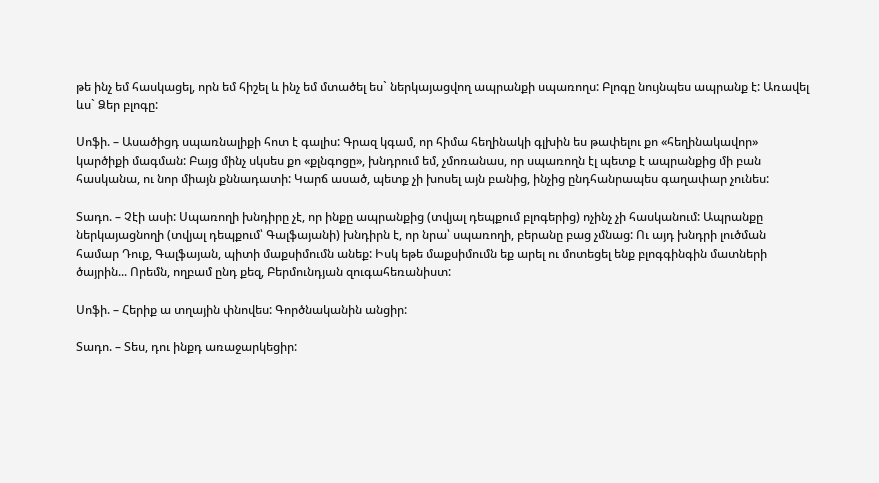թե ինչ եմ հասկացել, որն եմ հիշել և ինչ եմ մտածել ես` ներկայացվող ապրանքի սպառողս: Բլոգը նույնպես ապրանք է: Առավել ևս` Ձեր բլոգը:

Սոֆի. – Ասածիցդ սպառնալիքի հոտ է գալիս: Գրազ կգամ, որ հիմա հեղինակի գլխին ես թափելու քո «հեղինակավոր» կարծիքի մագման: Բայց մինչ սկսես քո «քլնգոցը», խնդրում եմ, չմոռանաս, որ սպառողն էլ պետք է ապրանքից մի բան հասկանա, ու նոր միայն քննադատի: Կարճ ասած, պետք չի խոսել այն բանից, ինչից ընդհանրապես գաղափար չունես:

Տադո. – Չէի ասի: Սպառողի խնդիրը չէ, որ ինքը ապրանքից (տվյալ դեպքում բլոգերից) ոչինչ չի հասկանում: Ապրանքը ներկայացնողի (տվյալ դեպքում՝ Գալֆայանի) խնդիրն է, որ նրա՝ սպառողի, բերանը բաց չմնաց: Ու այդ խնդրի լուծման համար Դուք, Գալֆայան, պիտի մաքսիմումն անեք: Իսկ եթե մաքսիմումն եք արել ու մոտեցել ենք բլոգգինգին մատների ծայրին... Որեմն, ողբամ ընդ քեզ, Բերմունդյան զուգահեռանիստ:

Սոֆի. – Հերիք ա տղային փնովես: Գործնականին անցիր:

Տադո. – Տես, դու ինքդ առաջարկեցիր: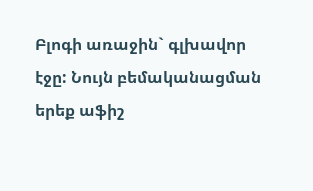Բլոգի առաջին` գլխավոր էջը: Նույն բեմականացման երեք աֆիշ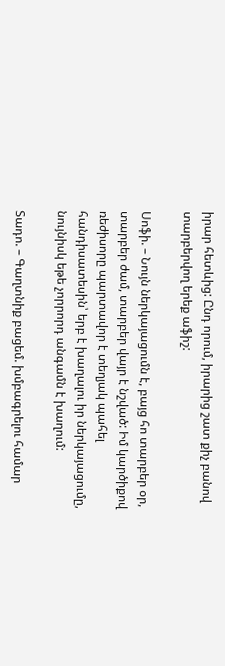իրար հետևից: Ընդ որում, իրարից շատ քիչ բանով տարբերվող երեք աֆիշ:

Սոֆի. – Նույն ներկայացումն է, բայց հո տարբեր օր, տարբեր ժամ, տարբեր վայր է նշված: Իմ կարծիքով ռեժիսորը պարտավոր է տեղյակ պահել հանդիսատեսին՝ երբ է խաղալու իր ներկայացումը, նույնիսկ եթե չորրորդ անգամն է խաղում:

Տադո. – Գաղտնիք բացեմ. խմբագրելու համար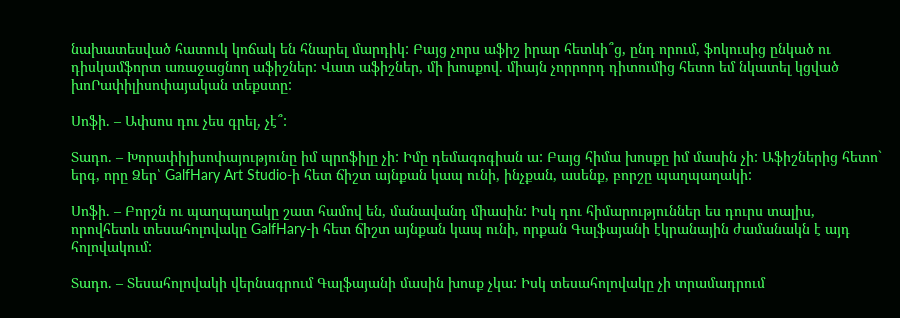նախատեսված հատուկ կոճակ են հնարել մարդիկ: Բայց չորս աֆիշ իրար հետևի՞ց, ընդ որում, ֆոկուսից ընկած ու դիսկամֆորտ առաջացնող աֆիշներ: Վատ աֆիշներ, մի խոսքով. միայն չորրորդ դիտումից հետո եմ նկատել կցված խոՐափիլիսոփայական տեքստը:

Սոֆի. – Ափսոս դու չես գրել, չէ՞:

Տադո. – Խորափիլիսոփայությունը իմ պրոֆիլը չի: Իմը դեմագոգիան ա: Բայց հիմա խոսքը իմ մասին չի: Աֆիշներից հետո` երգ, որը Ձեր՝ GalfHary Art Studio-ի հետ ճիշտ այնքան կապ ունի, ինչքան, ասենք, բորշը պաղպաղակի:

Սոֆի. – Բորշն ու պաղպաղակը շատ համով են, մանավանդ միասին: Իսկ դու հիմարություններ ես դուրս տալիս, որովհետև տեսահոլովակը GalfHary-ի հետ ճիշտ այնքան կապ ունի, որքան Գալֆայանի էկրանային ժամանակն է այդ հոլովակում:

Տադո. – Տեսահոլովակի վերնագրում Գալֆայանի մասին խոսք չկա: Իսկ տեսահոլովակը չի տրամադրում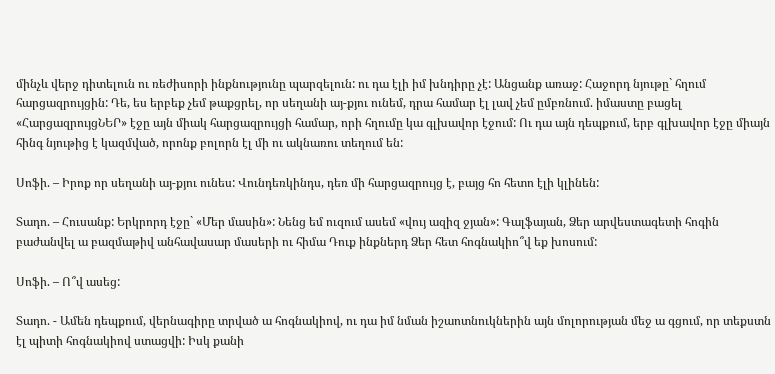մինչև վերջ դիտելուն ու ռեժիսորի ինքնությունը պարզելուն: ու դա էլի իմ խնդիրը չէ: Անցանք առաջ: Հաջորդ նյութը` հղում հարցազրույցին: Դե, ես երբեք չեմ թաքցրել, որ սեղանի այ-քյու ունեմ, դրա համար էլ լավ չեմ ըմբռնում. իմաստը բացել «ՀարցազրույցՆԵՐ» էջը այն միակ հարցազրույցի համար, որի հղումը կա գլխավոր էջում: Ու դա այն դեպքում, երբ գլխավոր էջը միայն հինգ նյութից է կազմված, որոնք բոլորն էլ մի ու ակնառու տեղում են:

Սոֆի. – Իրոք որ սեղանի այ-քյու ունես: Վունդեռկինդս, դեռ մի հարցազրույց է, բայց հո հետո էլի կլինեն:

Տադո. – Հուսանք: Երկրորդ էջը` «Մեր մասին»: Նենց եմ ուզում ասեմ «վույ ազիզ ջյան»: Գալֆայան, Ձեր արվեստագետի հոգին բաժանվել ա բազմաթիվ անհավասար մասերի ու հիմա Դուք ինքներդ Ձեր հետ հոգնակիո՞վ եք խոսում:

Սոֆի. – Ո՞վ ասեց:

Տադո. - Ամեն դեպքում, վերնագիրը տրված ա հոգնակիով, ու դա իմ նման իշաոտնուկներին այն մոլորության մեջ ա գցում, որ տեքստն էլ պիտի հոգնակիով ստացվի: Իսկ քանի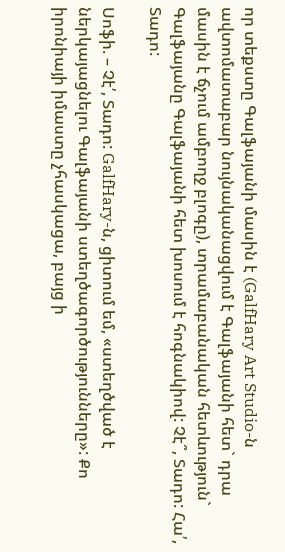որ տեքստը Գալֆայանի մասին է (GalfHary Art Studio-ն ավտոմատաբար նույնականացվում է Գալֆայանի հետ` դրա մասին է ճչում ամբողջ բլոգը), տրամաբանական հետևություն` Գալֆայանը Գալֆայանի հետ խոսում է հոգնակիով: Չէ՞, Տադո: Հա՛, Տադո:

Սոֆի. – Չէ՛, Տադո: GalfHary-ն, ցիտում եմ, «ստեղծված է ներկայացնելու Գալֆայանի ստեղծագործությունները»: Քո իրոնիայի իմաստը չհասկացա, բայց ի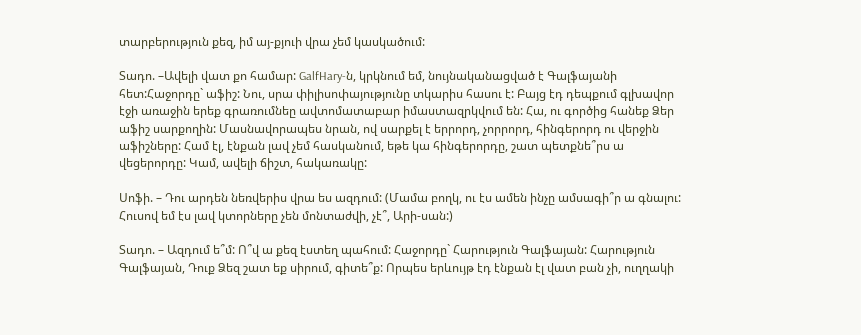տարբերություն քեզ, իմ այ-քյուի վրա չեմ կասկածում:

Տադո. –Ավելի վատ քո համար: GalfHary-ն, կրկնում եմ, նույնականացված է Գալֆայանի հետ:Հաջորդը` աֆիշ: Նու, սրա փիլիսոփայությունը տկարիս հասու է: Բայց էդ դեպքում գլխավոր էջի առաջին երեք գրառումնեը ավտոմատաբար իմաստազրկվում են: Հա, ու գործից հանեք Ձեր աֆիշ սարքողին: Մասնավորապես նրան, ով սարքել է երրորդ, չորրորդ, հինգերորդ ու վերջին աֆիշները: Համ էլ, էնքան լավ չեմ հասկանում, եթե կա հինգերորդը, շատ պետքնե՞րս ա վեցերորդը: Կամ, ավելի ճիշտ, հակառակը:

Սոֆի. – Դու արդեն նեռվերիս վրա ես ազդում: (Մամա բողկ, ու էս ամեն ինչը ամսագի՞ր ա գնալու: Հուսով եմ էս լավ կտորները չեն մոնտաժվի, չէ՞, Արի-սան:)

Տադո. – Ազդում ե՞մ: Ո՞վ ա քեզ էստեղ պահում: Հաջորդը` Հարություն Գալֆայան: Հարություն Գալֆայան, Դուք Ձեզ շատ եք սիրում, գիտե՞ք: Որպես երևույթ էդ էնքան էլ վատ բան չի, ուղղակի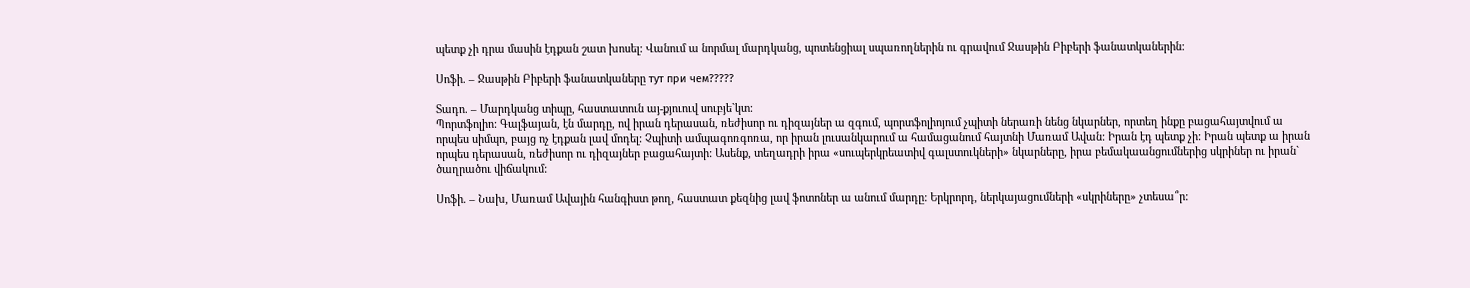պետք չի դրա մասին էդքան շատ խոսել: Վանում ա նորմալ մարդկանց, պոտենցիալ սպառողներին ու գրավում Ջասթին Բիբերի ֆանատկաներին:

Սոֆի. – Ջասթին Բիբերի ֆանատկաները тут при чем?????

Տադո. – Մարդկանց տիպը, հաստատուն այ-քյուուվ սուբյե`կտ:
Պորտֆոլիո: Գալֆայան, էն մարդը, ով իրան դերասան, ռեժիսոր ու դիզայներ ա զգում, պորտֆոլիոյում չպիտի ներառի նենց նկարներ, որտեղ ինքը բացահայտվում ա որպես սիմպո, բայց ոչ էդքան լավ մոդել: Չպիտի ամպագոռգոռա, որ իրան լուսանկարում ա համացանում հայտնի Մառամ Ավան: Իրան էդ պետք չի: Իրան պետք ա իրան որպես դերասան, ռեժիսոր ու դիզայներ բացահայտի: Ասենք, տեղադրի իրա «սուպերկրեատիվ գալստուկների» նկարները, իրա բեմակաանցումներից սկրիներ ու իրան` ծաղրածու վիճակում:

Սոֆի. – Նախ, Մառամ Ավային հանգիստ թող, հաստատ քեզնից լավ ֆոտոներ ա անում մարդը: Երկրորդ, ներկայացումների «սկրիները» չտեսա՞ր: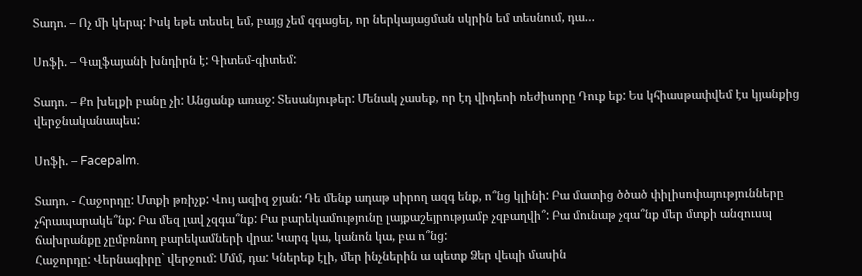Տադո. – Ոչ մի կերպ: Իսկ եթե տեսել եմ, բայց չեմ զգացել, որ ներկայացման սկրին եմ տեսնում, դա…

Սոֆի. – Գալֆայանի խնդիրն է: Գիտեմ-գիտեմ:

Տադո. – Քո խելքի բանը չի: Անցանք առաջ: Տեսանյութեր: Մենակ չասեք, որ էդ վիդեոի ռեժիսորը Դուք եք: Ես կհիասթափվեմ էս կյանքից վերջնականապես:

Սոֆի. – Facepalm.

Տադո. - Հաջորդը: Մտքի թռիչք: Վույ ազիզ ջյան: Դե մենք ադաթ սիրող ազգ ենք, ո՞նց կլինի: Բա մատից ծծած փիլիսոփայությունները չհրապարակե՞նք: Բա մեզ լավ չզգա՞նք: Բա բարեկամությունը լայքաշեյրությամբ չզբաղվի՞: Բա մունաթ չգա՞նք մեր մտքի անզուսպ ճախրանքը չըմբռնող բարեկամների վրա: Կարգ կա, կանոն կա, բա ո՞նց:
Հաջորդը: Վերնագիրը` վերջում: Մմմ, դա: Կներեք էլի, մեր ինչներին ա պետք Ձեր վեպի մասին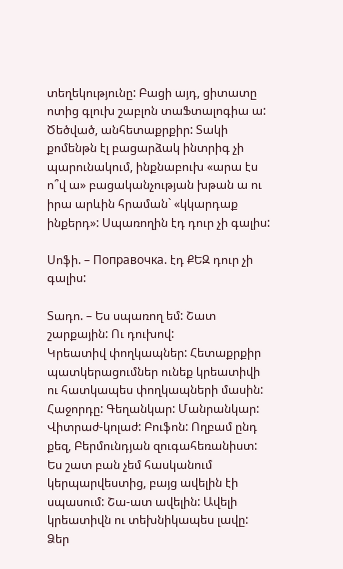տեղեկությունը: Բացի այդ, ցիտատը ոտից գլուխ շաբլոն տաՖտալոգիա ա: Ծեծված, անհետաքրքիր: Տակի քոմենթն էլ բացարձակ ինտրիգ չի պարունակում, ինքնաբուխ «արա էս ո՞վ ա» բացականչության խթան ա ու իրա արևին հրաման` «կկարդաք ինքերդ»: Սպառողին էդ դուր չի գալիս:

Սոֆի. – Поправочка. էդ ՔԵԶ դուր չի գալիս:

Տադո. – Ես սպառող եմ: Շատ շարքային: Ու դուխով:
Կրեատիվ փողկապներ: Հետաքրքիր պատկերացումներ ունեք կրեատիվի ու հատկապես փողկապների մասին:
Հաջորդը: Գեղանկար: Մանրանկար: Վիտրաժ-կոլաժ: Բուֆոն: Ողբամ ընդ քեզ, Բերմունդյան զուգահեռանիստ: Ես շատ բան չեմ հասկանում կերպարվեստից, բայց ավելին էի սպասում: Շա-ատ ավելին: Ավելի կրեատիվն ու տեխնիկապես լավը: Ձեր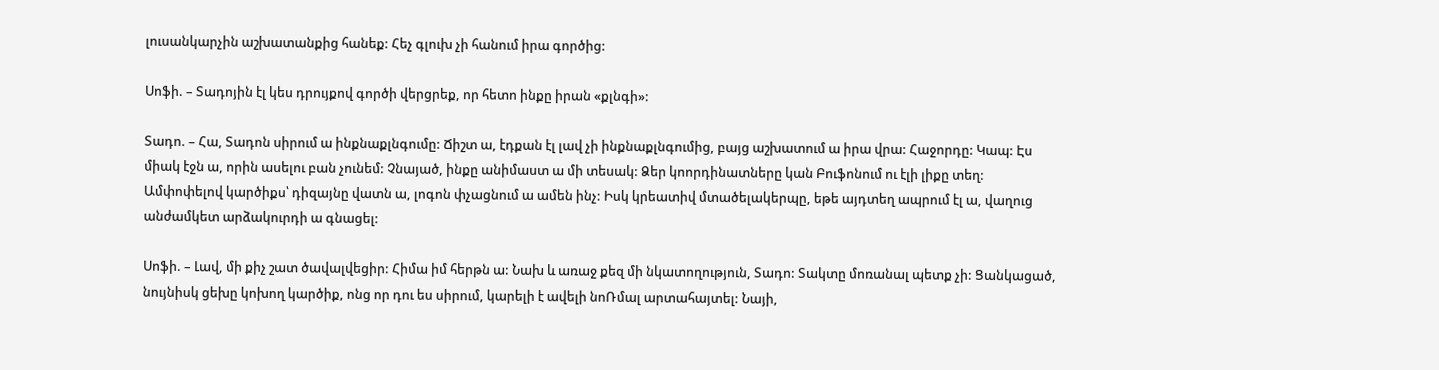լուսանկարչին աշխատանքից հանեք: Հեչ գլուխ չի հանում իրա գործից:

Սոֆի. – Տադոյին էլ կես դրույքով գործի վերցրեք, որ հետո ինքը իրան «քլնգի»:

Տադո. – Հա, Տադոն սիրում ա ինքնաքլնգումը: Ճիշտ ա, էդքան էլ լավ չի ինքնաքլնգումից, բայց աշխատում ա իրա վրա: Հաջորդը: Կապ: Էս միակ էջն ա, որին ասելու բան չունեմ: Չնայած, ինքը անիմաստ ա մի տեսակ: Ձեր կոորդինատները կան Բուֆոնում ու էլի լիքը տեղ:
Ամփոփելով կարծիքս՝ դիզայնը վատն ա, լոգոն փչացնում ա ամեն ինչ: Իսկ կրեատիվ մտածելակերպը, եթե այդտեղ ապրում էլ ա, վաղուց անժամկետ արձակուրդի ա գնացել:

Սոֆի. – Լավ, մի քիչ շատ ծավալվեցիր: Հիմա իմ հերթն ա: Նախ և առաջ քեզ մի նկատողություն, Տադո: Տակտը մոռանալ պետք չի: Ցանկացած, նույնիսկ ցեխը կոխող կարծիք, ոնց որ դու ես սիրում, կարելի է ավելի նոՌմալ արտահայտել: Նայի,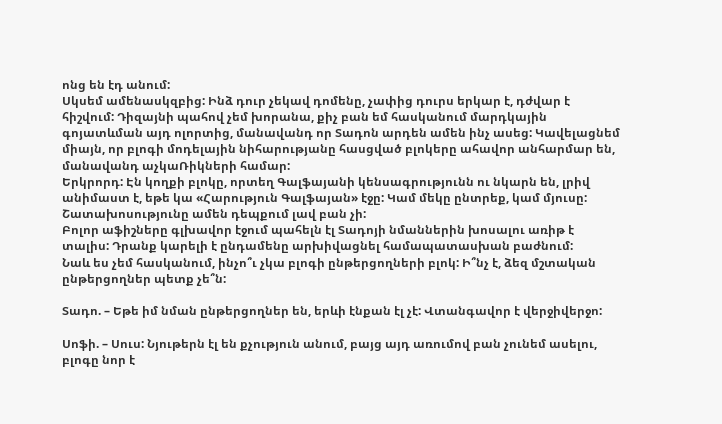ոնց են էդ անում:
Սկսեմ ամենասկզբից: Ինձ դուր չեկավ դոմենը, չափից դուրս երկար է, դժվար է հիշվում: Դիզայնի պահով չեմ խորանա, քիչ բան եմ հասկանում մարդկային գոյատևման այդ ոլորտից, մանավանդ որ Տադոն արդեն ամեն ինչ ասեց: Կավելացնեմ միայն, որ բլոգի մոդելային նիհարությանը հասցված բլոկերը ահավոր անհարմար են, մանավանդ աչկաՌիկների համար:
Երկրորդ: Էն կողքի բլոկը, որտեղ Գալֆայանի կենսագրությունն ու նկարն են, լրիվ անիմաստ է, եթե կա «Հարություն Գալֆայան» էջը: Կամ մեկը ընտրեք, կամ մյուսը: Շատախոսությունը ամեն դեպքում լավ բան չի:
Բոլոր աֆիշները գլխավոր էջում պահելն էլ Տադոյի նմաններին խոսալու առիթ է տալիս: Դրանք կարելի է ընդամենը արխիվացնել համապատասխան բաժնում:
Նաև ես չեմ հասկանում, ինչո՞ւ չկա բլոգի ընթերցողների բլոկ: Ի՞նչ է, ձեզ մշտական ընթերցողներ պետք չե՞ն:

Տադո. – Եթե իմ նման ընթերցողներ են, երևի էնքան էլ չէ: Վտանգավոր է վերջիվերջո:

Սոֆի. – Սուս: Նյութերն էլ են քչություն անում, բայց այդ առումով բան չունեմ ասելու, բլոգը նոր է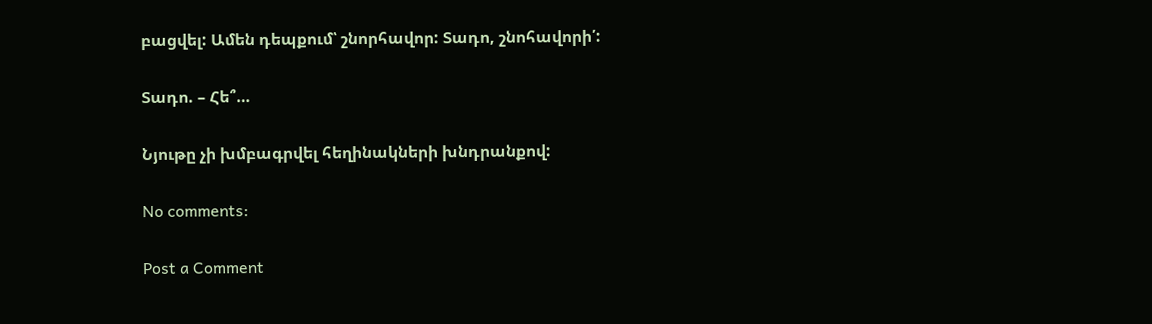բացվել: Ամեն դեպքում՝ շնորհավոր: Տադո, շնոհավորի՛:

Տադո. – Հե՞…

Նյութը չի խմբագրվել հեղինակների խնդրանքով:

No comments:

Post a Comment